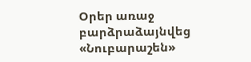Օրեր առաջ բարձրաձայնվեց «Նուբարաշեն»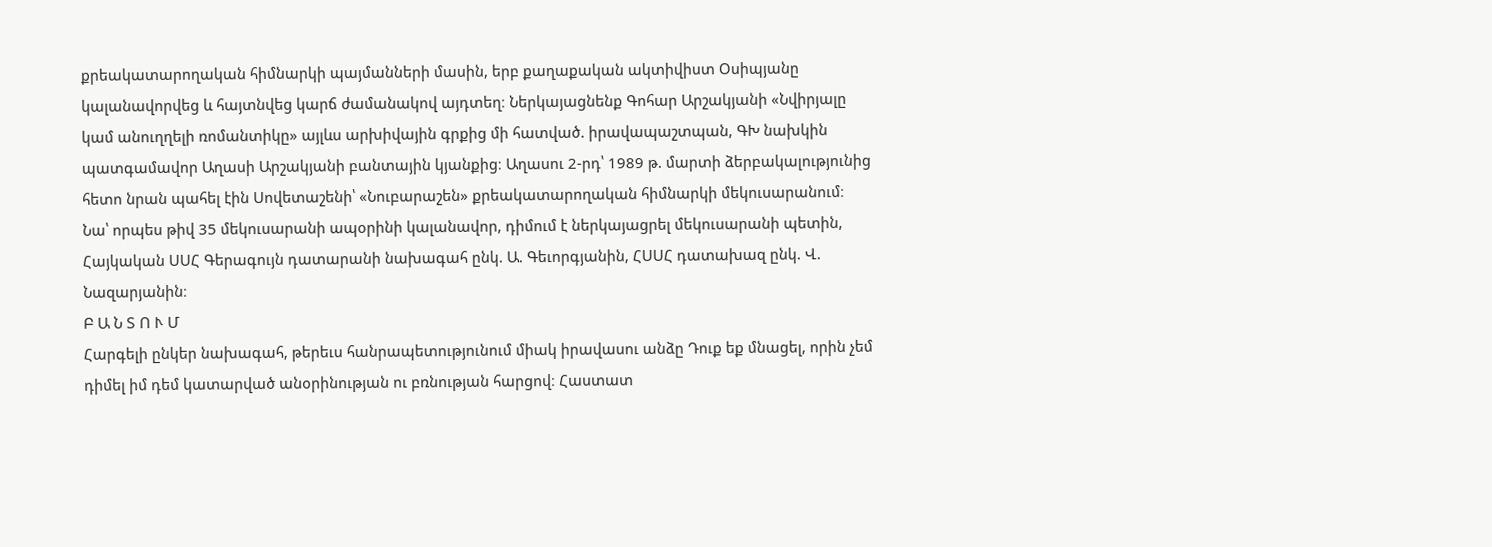քրեակատարողական հիմնարկի պայմանների մասին, երբ քաղաքական ակտիվիստ Օսիպյանը կալանավորվեց և հայտնվեց կարճ ժամանակով այդտեղ։ Ներկայացնենք Գոհար Արշակյանի «Նվիրյալը կամ անուղղելի ռոմանտիկը» այլևս արխիվային գրքից մի հատված. իրավապաշտպան, ԳԽ նախկին պատգամավոր Աղասի Արշակյանի բանտային կյանքից։ Աղասու 2-րդ՝ 1989 թ. մարտի ձերբակալությունից հետո նրան պահել էին Սովետաշենի՝ «Նուբարաշեն» քրեակատարողական հիմնարկի մեկուսարանում։ Նա՝ որպես թիվ 35 մեկուսարանի ապօրինի կալանավոր, դիմում է ներկայացրել մեկուսարանի պետին, Հայկական ՍՍՀ Գերագույն դատարանի նախագահ ընկ. Ա. Գեւորգյանին, ՀՍՍՀ դատախազ ընկ. Վ. Նազարյանին։
Բ Ա Ն Տ Ո Ւ Մ
Հարգելի ընկեր նախագահ, թերեւս հանրապետությունում միակ իրավասու անձը Դուք եք մնացել, որին չեմ դիմել իմ դեմ կատարված անօրինության ու բռնության հարցով։ Հաստատ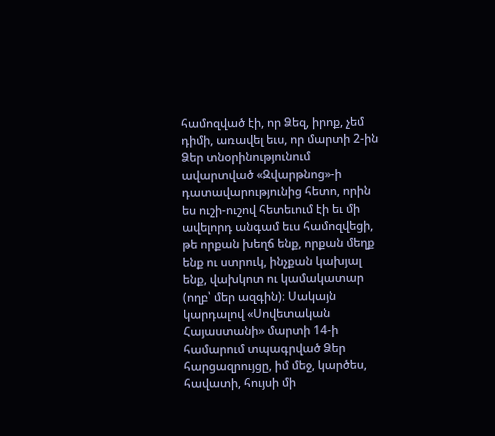համոզված էի, որ Ձեզ, իրոք, չեմ դիմի, առավել եւս, որ մարտի 2-ին Ձեր տնօրինությունում ավարտված «Զվարթնոց»-ի դատավարությունից հետո, որին ես ուշի-ուշով հետեւում էի եւ մի ավելորդ անգամ եւս համոզվեցի, թե որքան խեղճ ենք, որքան մեղք ենք ու ստրուկ, ինչքան կախյալ ենք, վախկոտ ու կամակատար (ողբ՝ մեր ազգին)։ Սակայն կարդալով «Սովետական Հայաստանի» մարտի 14-ի համարում տպագրված Ձեր հարցազրույցը, իմ մեջ, կարծես, հավատի, հույսի մի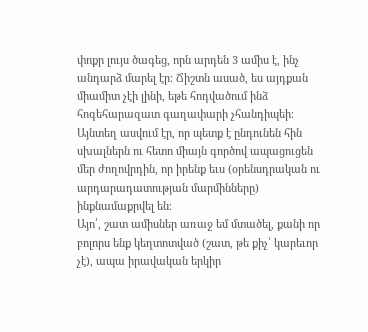փոքր լույս ծագեց, որն արդեն 3 ամիս է, ինչ անդարձ մարել էր։ Ճիշտն ասած, ես այդքան միամիտ չէի լինի, եթե հոդվածում ինձ հոգեհարազատ գաղափարի չհանդիպեի։ Այնտեղ ասվում էր, որ պետք է ընդունեն հին սխալներն ու հետո միայն գործով ապացուցեն մեր ժողովրդին, որ իրենք եւս (օրենսդրական ու արդարադատության մարմինները) ինքնամաքրվել են։
Այո՛, շատ ամիսներ առաջ եմ մտածել, քանի որ բոլորս ենք կեղտոտված (շատ, թե քիչ՝ կարեւոր չէ), ապա իրավական երկիր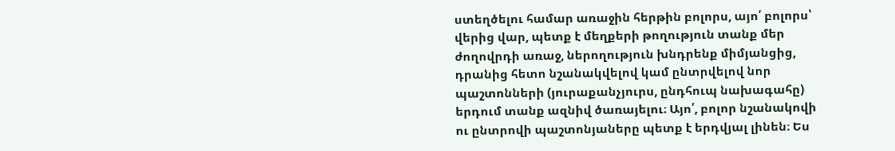ստեղծելու համար առաջին հերթին բոլորս, այո՛ բոլորս՝ վերից վար, պետք է մեղքերի թողություն տանք մեր ժողովրդի առաջ, ներողություն խնդրենք միմյանցից, դրանից հետո նշանակվելով կամ ընտրվելով նոր պաշտոնների (յուրաքանչյուրս, ընդհուպ նախագահը) երդում տանք ազնիվ ծառայելու։ Այո՛, բոլոր նշանակովի ու ընտրովի պաշտոնյաները պետք է երդվյալ լինեն։ Ես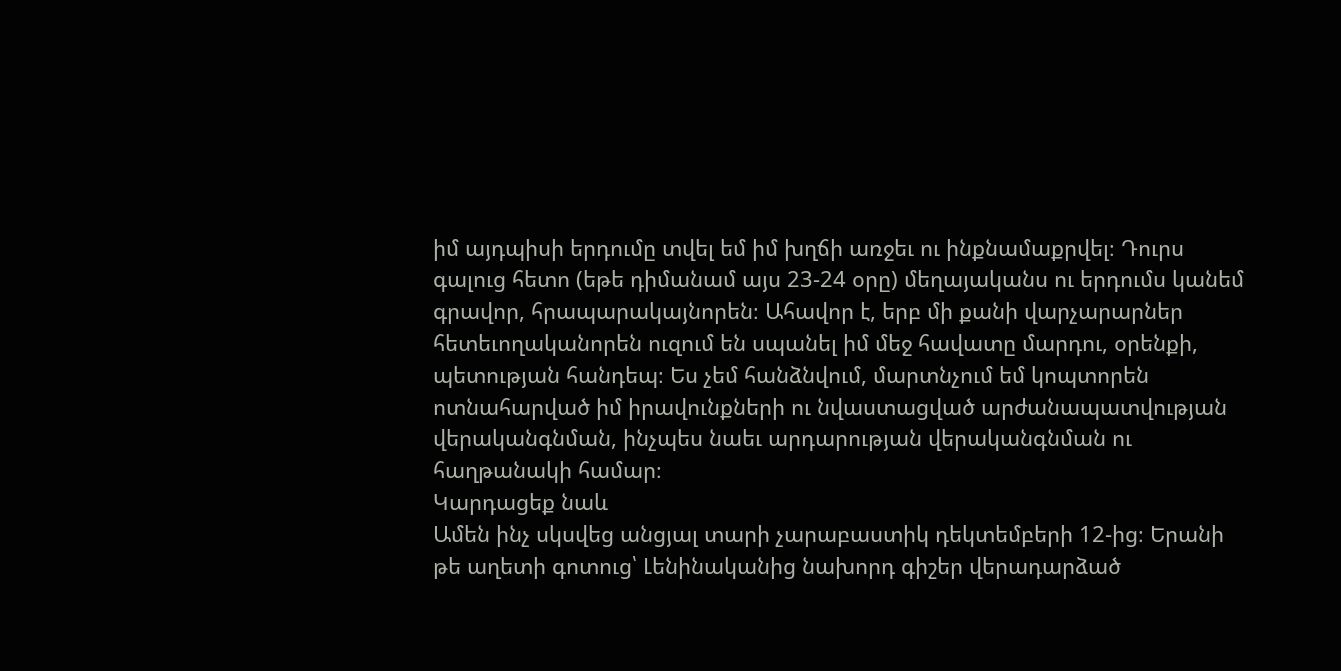իմ այդպիսի երդումը տվել եմ իմ խղճի առջեւ ու ինքնամաքրվել։ Դուրս գալուց հետո (եթե դիմանամ այս 23-24 օրը) մեղայականս ու երդումս կանեմ գրավոր, հրապարակայնորեն։ Ահավոր է, երբ մի քանի վարչարարներ հետեւողականորեն ուզում են սպանել իմ մեջ հավատը մարդու, օրենքի, պետության հանդեպ։ Ես չեմ հանձնվում, մարտնչում եմ կոպտորեն ոտնահարված իմ իրավունքների ու նվաստացված արժանապատվության վերականգնման, ինչպես նաեւ արդարության վերականգնման ու հաղթանակի համար։
Կարդացեք նաև
Ամեն ինչ սկսվեց անցյալ տարի չարաբաստիկ դեկտեմբերի 12-ից։ Երանի թե աղետի գոտուց՝ Լենինականից նախորդ գիշեր վերադարձած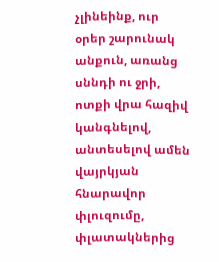չլինեինք, ուր օրեր շարունակ անքուն, առանց սննդի ու ջրի, ոտքի վրա հազիվ կանգնելով, անտեսելով ամեն վայրկյան հնարավոր փլուզումը, փլատակներից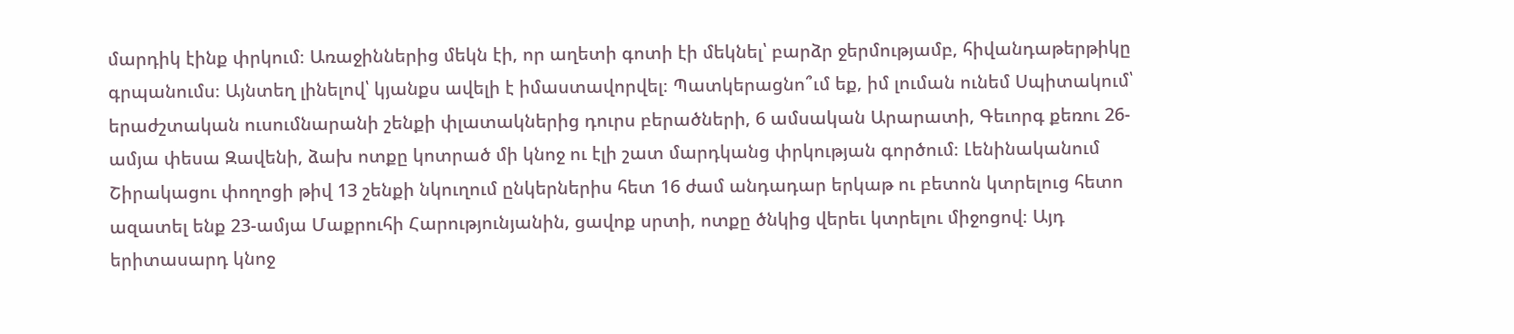մարդիկ էինք փրկում։ Առաջիններից մեկն էի, որ աղետի գոտի էի մեկնել՝ բարձր ջերմությամբ, հիվանդաթերթիկը գրպանումս։ Այնտեղ լինելով՝ կյանքս ավելի է իմաստավորվել։ Պատկերացնո՞ւմ եք, իմ լուման ունեմ Սպիտակում՝ երաժշտական ուսումնարանի շենքի փլատակներից դուրս բերածների, 6 ամսական Արարատի, Գեւորգ քեռու 26-ամյա փեսա Զավենի, ձախ ոտքը կոտրած մի կնոջ ու էլի շատ մարդկանց փրկության գործում։ Լենինականում Շիրակացու փողոցի թիվ 13 շենքի նկուղում ընկերներիս հետ 16 ժամ անդադար երկաթ ու բետոն կտրելուց հետո ազատել ենք 23-ամյա Մաքրուհի Հարությունյանին, ցավոք սրտի, ոտքը ծնկից վերեւ կտրելու միջոցով։ Այդ երիտասարդ կնոջ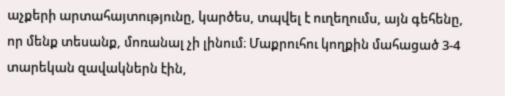աչքերի արտահայտությունը, կարծես, տպվել է ուղեղումս, այն գեհենը, որ մենք տեսանք, մոռանալ չի լինում։ Մաքրուհու կողքին մահացած 3-4 տարեկան զավակներն էին,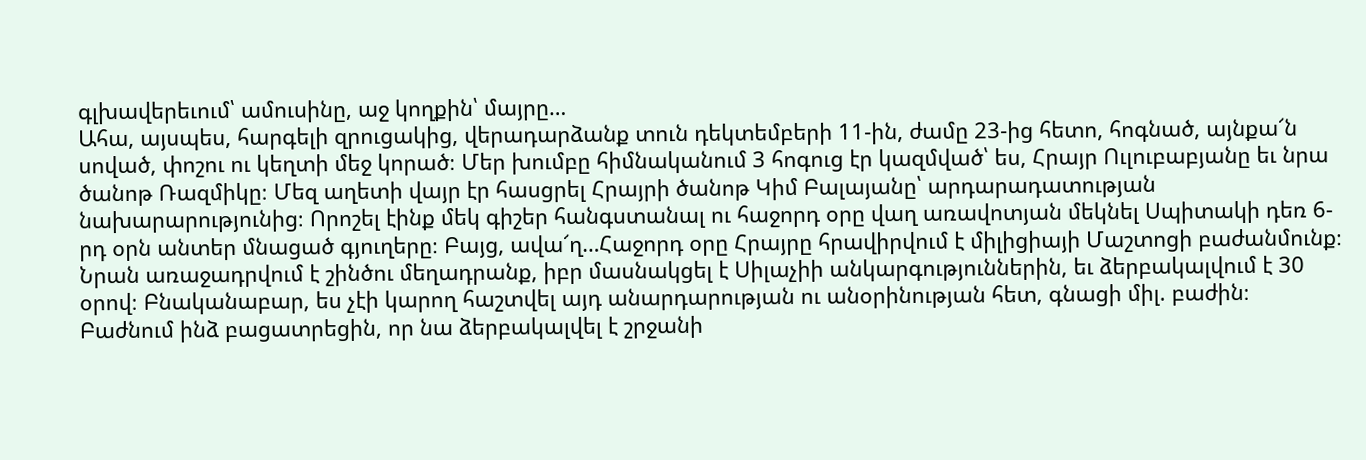գլխավերեւում՝ ամուսինը, աջ կողքին՝ մայրը…
Ահա, այսպես, հարգելի զրուցակից, վերադարձանք տուն դեկտեմբերի 11-ին, ժամը 23-ից հետո, հոգնած, այնքա՜ն սոված, փոշու ու կեղտի մեջ կորած։ Մեր խումբը հիմնականում 3 հոգուց էր կազմված՝ ես, Հրայր Ուլուբաբյանը եւ նրա ծանոթ Ռազմիկը։ Մեզ աղետի վայր էր հասցրել Հրայրի ծանոթ Կիմ Բալայանը՝ արդարադատության նախարարությունից։ Որոշել էինք մեկ գիշեր հանգստանալ ու հաջորդ օրը վաղ առավոտյան մեկնել Սպիտակի դեռ 6-րդ օրն անտեր մնացած գյուղերը։ Բայց, ավա՜ղ…Հաջորդ օրը Հրայրը հրավիրվում է միլիցիայի Մաշտոցի բաժանմունք։ Նրան առաջադրվում է շինծու մեղադրանք, իբր մասնակցել է Սիլաչիի անկարգություններին, եւ ձերբակալվում է 30 օրով։ Բնականաբար, ես չէի կարող հաշտվել այդ անարդարության ու անօրինության հետ, գնացի միլ. բաժին։
Բաժնում ինձ բացատրեցին, որ նա ձերբակալվել է շրջանի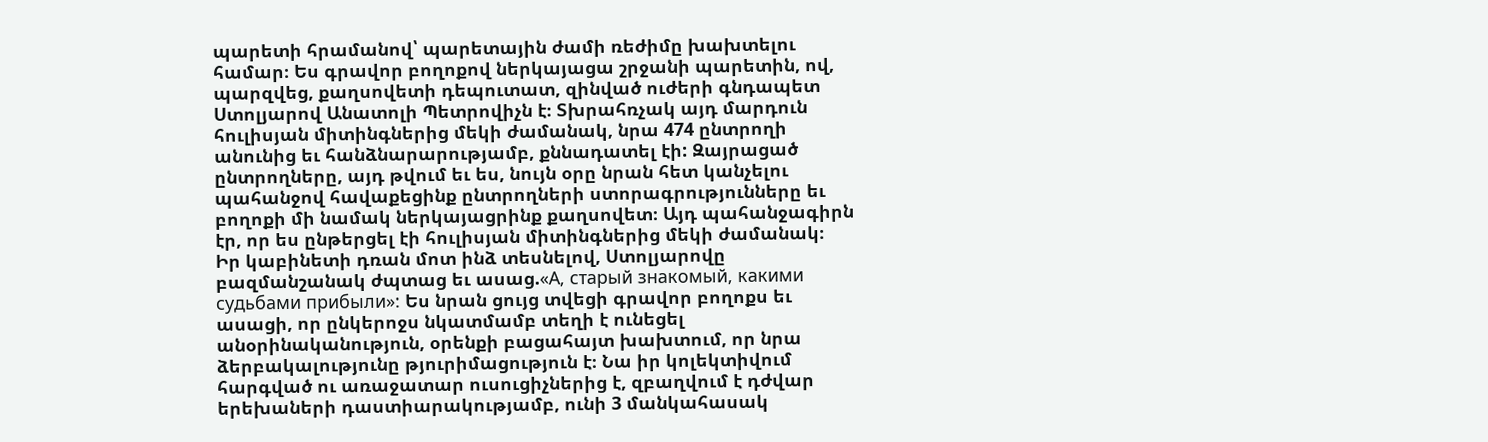պարետի հրամանով՝ պարետային ժամի ռեժիմը խախտելու համար։ Ես գրավոր բողոքով ներկայացա շրջանի պարետին, ով, պարզվեց, քաղսովետի դեպուտատ, զինված ուժերի գնդապետ Ստոլյարով Անատոլի Պետրովիչն է։ Տխրահռչակ այդ մարդուն հուլիսյան միտինգներից մեկի ժամանակ, նրա 474 ընտրողի անունից եւ հանձնարարությամբ, քննադատել էի: Զայրացած ընտրողները, այդ թվում եւ ես, նույն օրը նրան հետ կանչելու պահանջով հավաքեցինք ընտրողների ստորագրությունները եւ բողոքի մի նամակ ներկայացրինք քաղսովետ։ Այդ պահանջագիրն էր, որ ես ընթերցել էի հուլիսյան միտինգներից մեկի ժամանակ։
Իր կաբինետի դռան մոտ ինձ տեսնելով, Ստոլյարովը բազմանշանակ ժպտաց եւ ասաց.«А, старый знакомый, какими судьбами прибыли»: Ես նրան ցույց տվեցի գրավոր բողոքս եւ ասացի, որ ընկերոջս նկատմամբ տեղի է ունեցել անօրինականություն, օրենքի բացահայտ խախտում, որ նրա ձերբակալությունը թյուրիմացություն է։ Նա իր կոլեկտիվում հարգված ու առաջատար ուսուցիչներից է, զբաղվում է դժվար երեխաների դաստիարակությամբ, ունի 3 մանկահասակ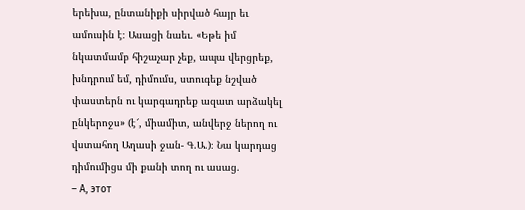երեխա, ընտանիքի սիրված հայր եւ ամուսին է։ Ասացի նաեւ. «Եթե իմ նկատմամբ հիշաչար չեք, ապա վերցրեք, խնդրում եմ, դիմումս, ստուգեք նշված փաստերն ու կարգադրեք ազատ արձակել ընկերոջս» (է՜, միամիտ, անվերջ ներող ու վստահող Աղասի ջան- Գ.Ա.)։ Նա կարդաց դիմումիցս մի քանի տող ու ասաց.
– А, этот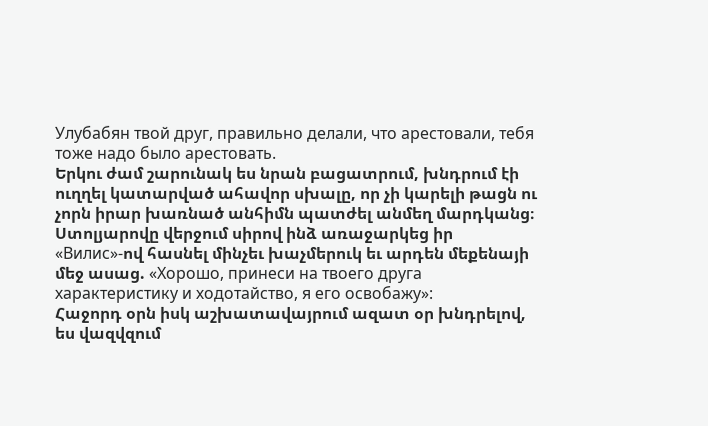Улубабян твой друг, правильно делали, что арестовали, тебя тоже надо было арестовать.
Երկու ժամ շարունակ ես նրան բացատրում, խնդրում էի ուղղել կատարված ահավոր սխալը, որ չի կարելի թացն ու չորն իրար խառնած անհիմն պատժել անմեղ մարդկանց։ Ստոլյարովը վերջում սիրով ինձ առաջարկեց իր «Вилис»-ով հասնել մինչեւ խաչմերուկ եւ արդեն մեքենայի մեջ ասաց. «Хорошо, принеси на твоего друга характеристику и ходотайство, я его освобажу»:
Հաջորդ օրն իսկ աշխատավայրում ազատ օր խնդրելով, ես վազվզում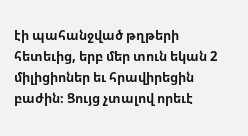էի պահանջված թղթերի հետեւից, երբ մեր տուն եկան 2 միլիցիոներ եւ հրավիրեցին բաժին։ Ցույց չտալով որեւէ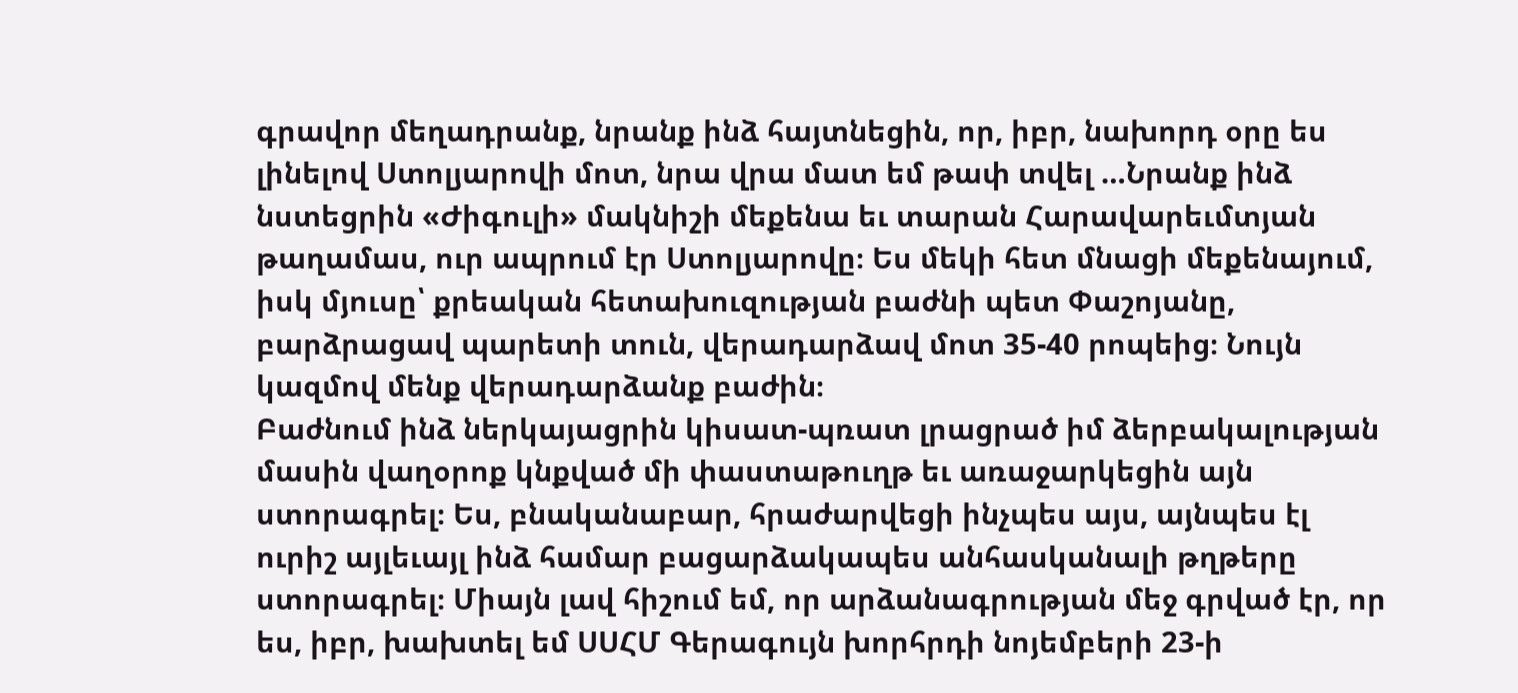գրավոր մեղադրանք, նրանք ինձ հայտնեցին, որ, իբր, նախորդ օրը ես լինելով Ստոլյարովի մոտ, նրա վրա մատ եմ թափ տվել …Նրանք ինձ նստեցրին «Ժիգուլի» մակնիշի մեքենա եւ տարան Հարավարեւմտյան թաղամաս, ուր ապրում էր Ստոլյարովը։ Ես մեկի հետ մնացի մեքենայում, իսկ մյուսը՝ քրեական հետախուզության բաժնի պետ Փաշոյանը, բարձրացավ պարետի տուն, վերադարձավ մոտ 35-40 րոպեից։ Նույն կազմով մենք վերադարձանք բաժին։
Բաժնում ինձ ներկայացրին կիսատ-պռատ լրացրած իմ ձերբակալության մասին վաղօրոք կնքված մի փաստաթուղթ եւ առաջարկեցին այն ստորագրել։ Ես, բնականաբար, հրաժարվեցի ինչպես այս, այնպես էլ ուրիշ այլեւայլ ինձ համար բացարձակապես անհասկանալի թղթերը ստորագրել։ Միայն լավ հիշում եմ, որ արձանագրության մեջ գրված էր, որ ես, իբր, խախտել եմ ՍՍՀՄ Գերագույն խորհրդի նոյեմբերի 23-ի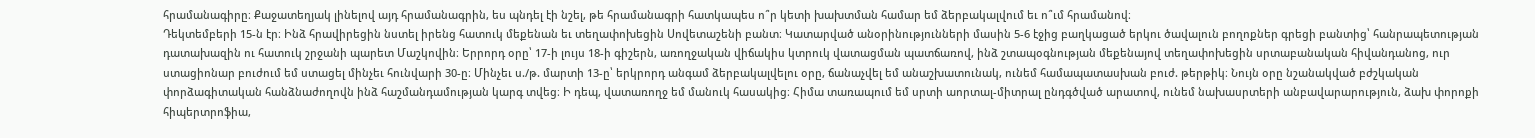հրամանագիրը։ Քաջատեղյակ լինելով այդ հրամանագրին, ես պնդել էի նշել, թե հրամանագրի հատկապես ո՞ր կետի խախտման համար եմ ձերբակալվում եւ ո՞ւմ հրամանով։
Դեկտեմբերի 15-ն էր։ Ինձ հրավիրեցին նստել իրենց հատուկ մեքենան եւ տեղափոխեցին Սովետաշենի բանտ։ Կատարված անօրինությունների մասին 5-6 էջից բաղկացած երկու ծավալուն բողոքներ գրեցի բանտից՝ հանրապետության դատախազին ու հատուկ շրջանի պարետ Մաշկովին։ Երրորդ օրը՝ 17-ի լույս 18-ի գիշերն, առողջական վիճակիս կտրուկ վատացման պատճառով, ինձ շտապօգնության մեքենայով տեղափոխեցին սրտաբանական հիվանդանոց, ուր ստացիոնար բուժում եմ ստացել մինչեւ հունվարի 30-ը։ Մինչեւ ս./թ. մարտի 13-ը՝ երկրորդ անգամ ձերբակալվելու օրը, ճանաչվել եմ անաշխատունակ, ունեմ համապատասխան բուժ. թերթիկ։ Նույն օրը նշանակված բժշկական փորձագիտական հանձնաժողովն ինձ հաշմանդամության կարգ տվեց։ Ի դեպ, վատառողջ եմ մանուկ հասակից։ Հիմա տառապում եմ սրտի աորտալ-միտրալ ընդգծված արատով, ունեմ նախասրտերի անբավարարություն, ձախ փորոքի հիպերտրոֆիա,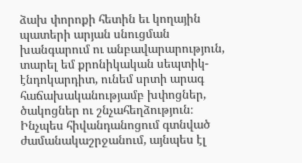ձախ փորոքի հետին եւ կողային պատերի արյան սնուցման խանգարում ու անբավարարություն, տարել եմ քրոնիկական սեպտիկ-էնդոկարդիտ, ունեմ սրտի արագ հաճախականությամբ խփոցներ, ծակոցներ ու շնչահեղձություն։ Ինչպես հիվանդանոցում գտնված ժամանակաշրջանում, այնպես էլ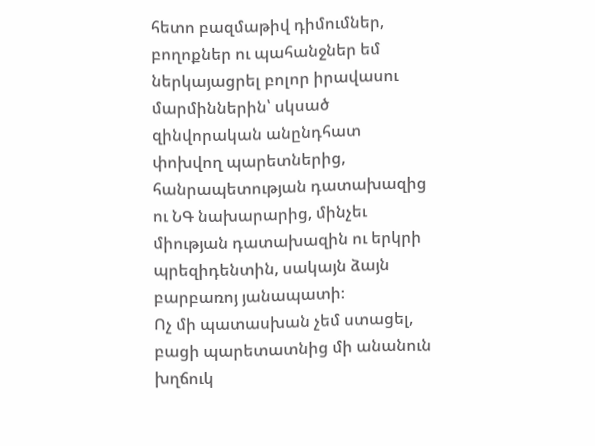հետո բազմաթիվ դիմումներ, բողոքներ ու պահանջներ եմ ներկայացրել բոլոր իրավասու մարմիններին՝ սկսած զինվորական անընդհատ փոխվող պարետներից, հանրապետության դատախազից ու ՆԳ նախարարից, մինչեւ միության դատախազին ու երկրի պրեզիդենտին, սակայն ձայն բարբառոյ յանապատի։
Ոչ մի պատասխան չեմ ստացել, բացի պարետատնից մի անանուն խղճուկ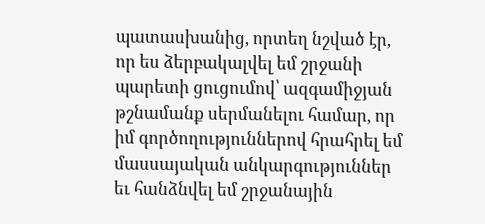պատասխանից, որտեղ նշված էր, որ ես ձերբակալվել եմ շրջանի պարետի ցուցումով՝ ազգամիջյան թշնամանք սերմանելու համար, որ իմ գործողություններով հրահրել եմ մասսայական անկարգություններ եւ հանձնվել եմ շրջանային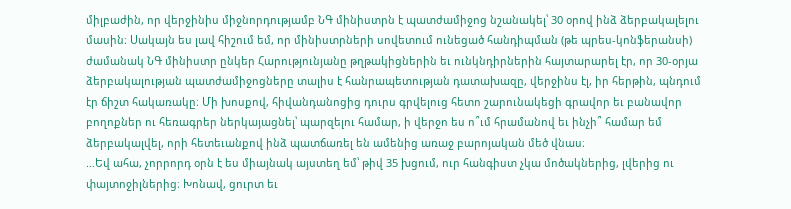միլբաժին, որ վերջինիս միջնորդությամբ ՆԳ մինիստրն է պատժամիջոց նշանակել՝ 30 օրով ինձ ձերբակալելու մասին։ Սակայն ես լավ հիշում եմ, որ մինիստրների սովետում ունեցած հանդիպման (թե պրես-կոնֆերանսի) ժամանակ ՆԳ մինիստր ընկեր Հարությունյանը թղթակիցներին եւ ունկնդիրներին հայտարարել էր, որ 30-օրյա ձերբակալության պատժամիջոցները տալիս է հանրապետության դատախազը, վերջինս էլ, իր հերթին, պնդում էր ճիշտ հակառակը։ Մի խոսքով, հիվանդանոցից դուրս գրվելուց հետո շարունակեցի գրավոր եւ բանավոր բողոքներ ու հեռագրեր ներկայացնել՝ պարզելու համար, ի վերջո ես ո՞ւմ հրամանով եւ ինչի՞ համար եմ ձերբակալվել, որի հետեւանքով ինձ պատճառել են ամենից առաջ բարոյական մեծ վնաս։
…Եվ ահա, չորրորդ օրն է ես միայնակ այստեղ եմ՝ թիվ 35 խցում, ուր հանգիստ չկա մոծակներից, լվերից ու փայտոջիլներից։ Խոնավ, ցուրտ եւ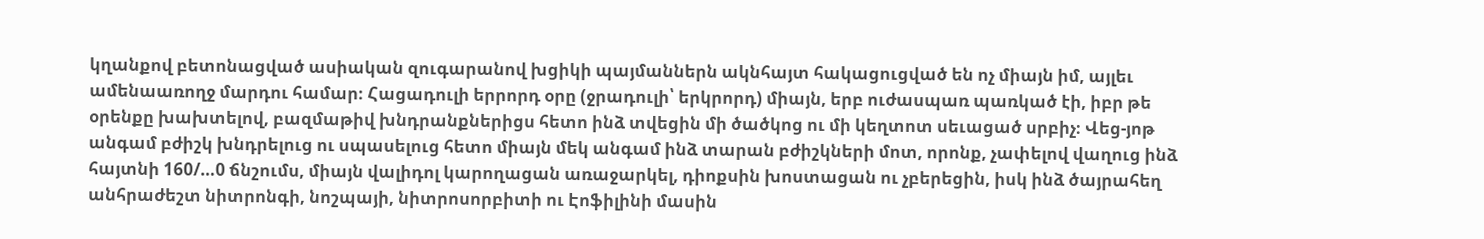կղանքով բետոնացված ասիական զուգարանով խցիկի պայմաններն ակնհայտ հակացուցված են ոչ միայն իմ, այլեւ ամենաառողջ մարդու համար։ Հացադուլի երրորդ օրը (ջրադուլի՝ երկրորդ) միայն, երբ ուժասպառ պառկած էի, իբր թե օրենքը խախտելով, բազմաթիվ խնդրանքներիցս հետո ինձ տվեցին մի ծածկոց ու մի կեղտոտ սեւացած սրբիչ։ Վեց-յոթ անգամ բժիշկ խնդրելուց ու սպասելուց հետո միայն մեկ անգամ ինձ տարան բժիշկների մոտ, որոնք, չափելով վաղուց ինձ հայտնի 160/…0 ճնշումս, միայն վալիդոլ կարողացան առաջարկել, դիոքսին խոստացան ու չբերեցին, իսկ ինձ ծայրահեղ անհրաժեշտ նիտրոնգի, նոշպայի, նիտրոսորբիտի ու Էոֆիլինի մասին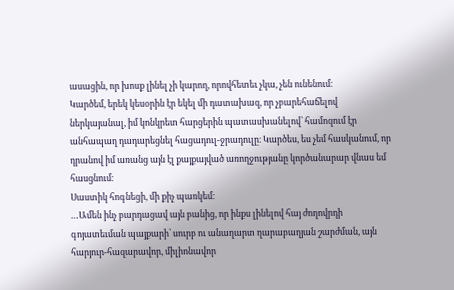ասացին, որ խոսք լինել չի կարող, որովհետեւ չկա, չեն ունենում։
Կարծեմ, երեկ կեսօրին էր եկել մի դատախազ, որ չբարեհաճելով ներկայանալ, իմ կոնկրետ հարցերին պատասխանելով՝ համոզում էր անհապաղ դադարեցնել հացադուլ-ջրադուլը։ Կարծես, ես չեմ հասկանում, որ դրանով իմ առանց այն էլ քայքայված առողջությանը կործանարար վնաս եմ հասցնում։
Սաստիկ հոգնեցի, մի քիչ պառկեմ։
…Ամեն ինչ բարդացավ այն բանից, որ ինքս լինելով հայ ժողովրդի գոյատեւման պայքարի՝ սուրբ ու անաղարտ ղարաբաղյան շարժման, այն հարյուր-հազարավոր, միլիոնավոր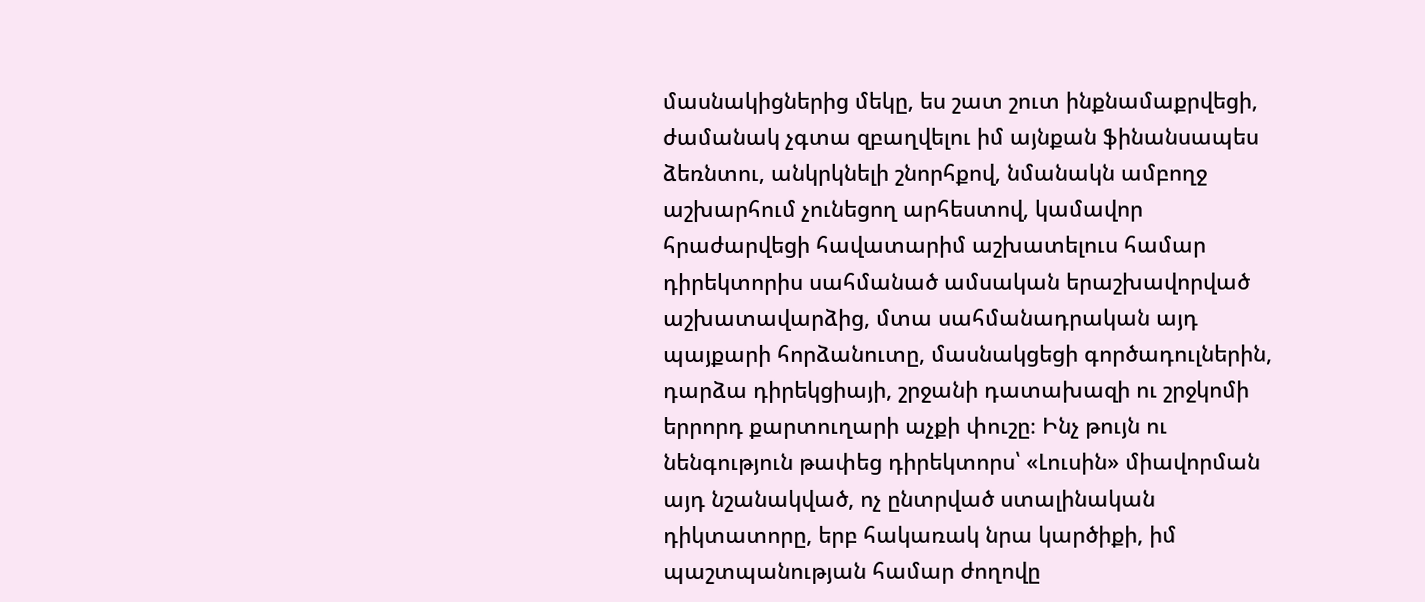մասնակիցներից մեկը, ես շատ շուտ ինքնամաքրվեցի, ժամանակ չգտա զբաղվելու իմ այնքան ֆինանսապես ձեռնտու, անկրկնելի շնորհքով, նմանակն ամբողջ աշխարհում չունեցող արհեստով, կամավոր հրաժարվեցի հավատարիմ աշխատելուս համար դիրեկտորիս սահմանած ամսական երաշխավորված աշխատավարձից, մտա սահմանադրական այդ պայքարի հորձանուտը, մասնակցեցի գործադուլներին, դարձա դիրեկցիայի, շրջանի դատախազի ու շրջկոմի երրորդ քարտուղարի աչքի փուշը։ Ինչ թույն ու նենգություն թափեց դիրեկտորս՝ «Լուսին» միավորման այդ նշանակված, ոչ ընտրված ստալինական դիկտատորը, երբ հակառակ նրա կարծիքի, իմ պաշտպանության համար ժողովը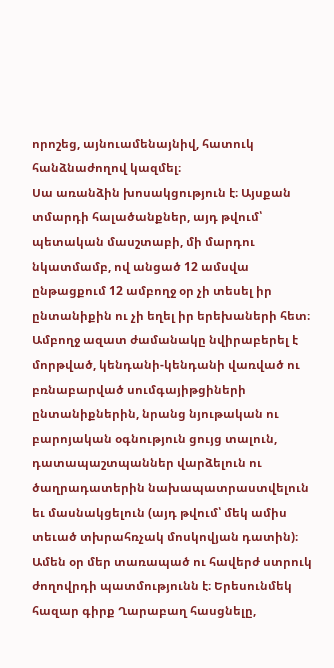որոշեց, այնուամենայնիվ, հատուկ հանձնաժողով կազմել։
Սա առանձին խոսակցություն է։ Այսքան տմարդի հալածանքներ, այդ թվում՝ պետական մասշտաբի, մի մարդու նկատմամբ, ով անցած 12 ամսվա ընթացքում 12 ամբողջ օր չի տեսել իր ընտանիքին ու չի եղել իր երեխաների հետ։ Ամբողջ ազատ ժամանակը նվիրաբերել է մորթված, կենդանի-կենդանի վառված ու բռնաբարված սումգայիթցիների ընտանիքներին, նրանց նյութական ու բարոյական օգնություն ցույց տալուն, դատապաշտպաններ վարձելուն ու ծաղրադատերին նախապատրաստվելուն եւ մասնակցելուն (այդ թվում՝ մեկ ամիս տեւած տխրահռչակ մոսկովյան դատին)։ Ամեն օր մեր տառապած ու հավերժ ստրուկ ժողովրդի պատմությունն է։ Երեսունմեկ հազար գիրք Ղարաբաղ հասցնելը,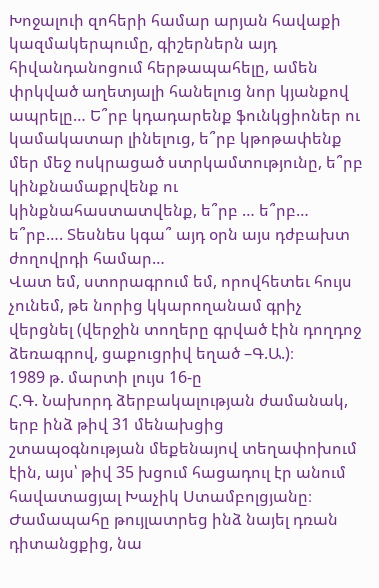Խոջալուի զոհերի համար արյան հավաքի կազմակերպումը, գիշերներն այդ հիվանդանոցում հերթապահելը, ամեն փրկված աղետյալի հանելուց նոր կյանքով ապրելը… Ե՞րբ կդադարենք ֆունկցիոներ ու կամակատար լինելուց, ե՞րբ կթոթափենք մեր մեջ ոսկրացած ստրկամտությունը, ե՞րբ կինքնամաքրվենք ու կինքնահաստատվենք, ե՞րբ … ե՞րբ… ե՞րբ…. Տեսնես կգա՞ այդ օրն այս դժբախտ ժողովրդի համար…
Վատ եմ, ստորագրում եմ, որովհետեւ հույս չունեմ, թե նորից կկարողանամ գրիչ վերցնել (վերջին տողերը գրված էին դողդոջ ձեռագրով, ցաքուցրիվ եղած –Գ.Ա.)։
1989 թ. մարտի լույս 16-ը
Հ.Գ. Նախորդ ձերբակալության ժամանակ, երբ ինձ թիվ 31 մենախցից շտապօգնության մեքենայով տեղափոխում էին, այս՝ թիվ 35 խցում հացադուլ էր անում հավատացյալ Խաչիկ Ստամբոլցյանը։ Ժամապահը թույլատրեց ինձ նայել դռան դիտանցքից, նա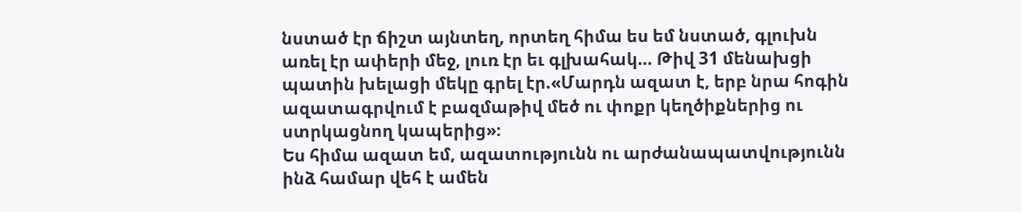նստած էր ճիշտ այնտեղ, որտեղ հիմա ես եմ նստած, գլուխն առել էր ափերի մեջ, լուռ էր եւ գլխահակ… Թիվ 31 մենախցի պատին խելացի մեկը գրել էր.«Մարդն ազատ է, երբ նրա հոգին ազատագրվում է բազմաթիվ մեծ ու փոքր կեղծիքներից ու ստրկացնող կապերից»։
Ես հիմա ազատ եմ, ազատությունն ու արժանապատվությունն ինձ համար վեհ է ամեն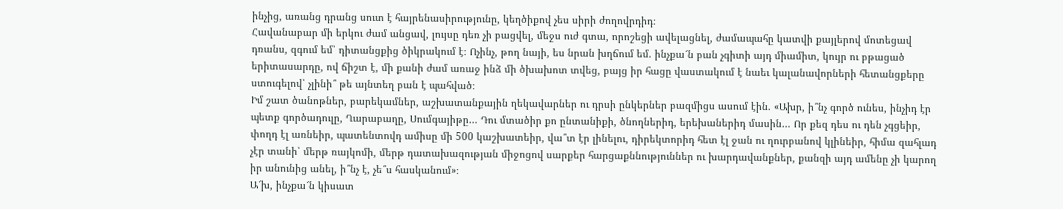ինչից, առանց դրանց սուտ է հայրենասիրությունը, կեղծիքով չես սիրի ժողովրդիդ։
Հավանաբար մի երկու ժամ անցավ, լույսը դեռ չի բացվել, մեջս ուժ գտա, որոշեցի ավելացնել, ժամապահը կատվի քայլերով մոտեցավ դռանս, զգում եմ՝ դիտանցքից ծիկրակում է։ Ոչինչ, թող նայի, ես նրան խղճում եմ. ինչքա՜ն բան չգիտի այդ միամիտ, կույր ու բթացած երիտասարդը, ով ճիշտ է, մի քանի ժամ առաջ ինձ մի ծխախոտ տվեց, բայց իր հացը վաստակում է նաեւ կալանավորների հետանցքերը ստուգելով՝ չլինի՞ թե այնտեղ բան է պահված։
Իմ շատ ծանոթներ, բարեկամներ, աշխատանքային ղեկավարներ ու դրսի ընկերներ բազմիցս ասում էին. «Ախր, ի՞նչ գործ ունես, ինչիդ էր պետք գործադուլը, Ղարաբաղը, Սումգայիթը… Դու մտածիր քո ընտանիքի, ծնողներիդ, երեխաներիդ մասին… Որ քեզ դես ու դեն չգցեիր, փողդ էլ առնեիր, պատենտովդ ամիսը մի 500 կաշխատեիր, վա՞տ էր լինելու, դիրեկտորիդ հետ էլ ջան ու ղուրբանով կլինեիր, հիմա զահլադ չէր տանի՝ մերթ ռայկոմի, մերթ դատախազության միջոցով սարքեր հարցաքննություններ ու խարդավանքներ, քանզի այդ ամենը չի կարող իր անունից անել, ի՞նչ է, չե՞ս հասկանում»։
Ա՜խ, ինչքա՜ն կիսատ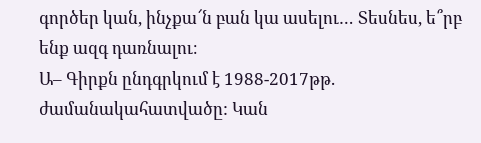գործեր կան, ինչքա՜ն բան կա ասելու… Տեսնես, ե՞րբ ենք ազգ դառնալու։
Ա– Գիրքն ընդգրկում է 1988-2017թթ. ժամանակահատվածը: Կան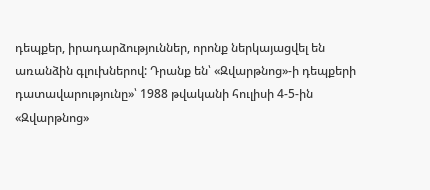դեպքեր, իրադարձություններ, որոնք ներկայացվել են առանձին գլուխներով: Դրանք են՝ «Զվարթնոց»-ի դեպքերի դատավարությունը»՝ 1988 թվականի հուլիսի 4-5-ին «Զվարթնոց»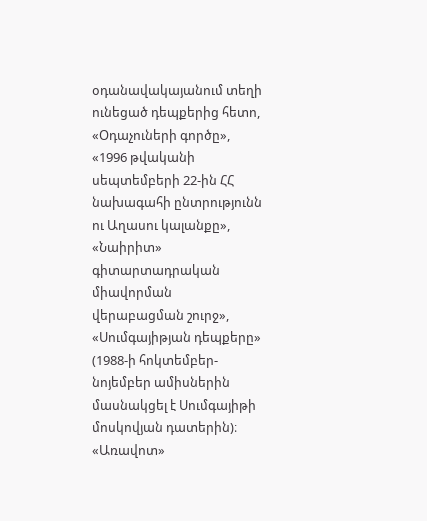օդանավակայանում տեղի ունեցած դեպքերից հետո, «Օդաչուների գործը», «1996 թվականի սեպտեմբերի 22-ին ՀՀ նախագահի ընտրությունն ու Աղասու կալանքը», «Նաիրիտ» գիտարտադրական միավորման վերաբացման շուրջ», «Սումգայիթյան դեպքերը» (1988-ի հոկտեմբեր-նոյեմբեր ամիսներին մասնակցել է Սումգայիթի մոսկովյան դատերին)։
«Առավոտ»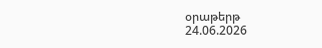օրաթերթ
24.06.2026